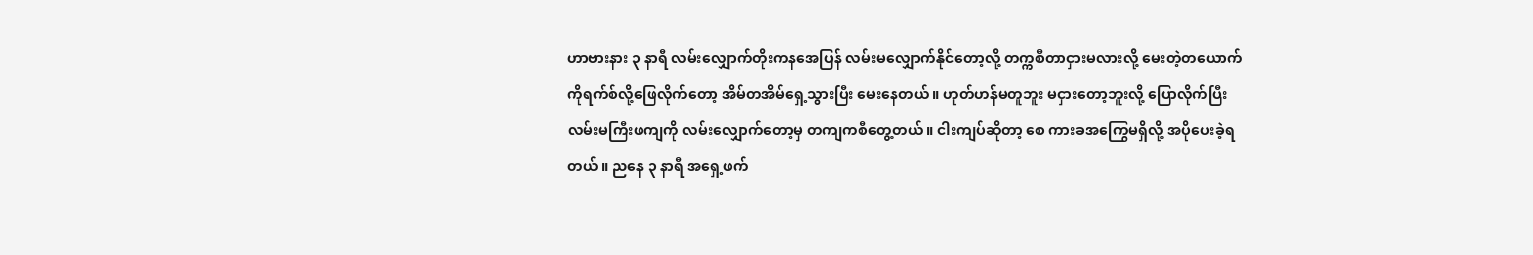ဟာဗားနား ၃ နာရီ လမ်းလျှောက်တိုးကနအေပြန် လမ်းမလျှောက်နိုင်တော့လို့ တက္ကစီတာငှားမလားလို့ မေးတဲ့တယောက်ကိုရက်စ်လို့ဖြေလိုက်တော့ အိမ်တအိမ်ရှေ့သွားပြီး မေးနေတယ်။ ဟုတ်ဟန်မတူဘူး မငှားတော့ဘူးလို့ ပြောလိုက်ပြီး လမ်းမကြီးဖကျကို လမ်းလျှောက်တော့မှ တကျကစီတွေ့တယ်။ ငါးကျပ်ဆိုတာ့ စေ ကားခအကြွေမရှိလို့ အပိုပေးခဲ့ရတယ်။ ညနေ ၃ နာရီ အရှေ့ဖက်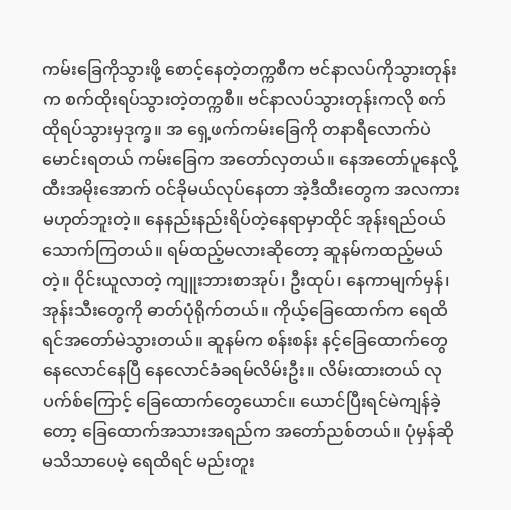ကမ်းခြေကိုသွားဖို့ စောင့်နေတဲ့တက္ကစီက ဗင်နာလပ်ကိုသွားတုန်းက စက်ထိုးရပ်သွားတဲ့တက္ကစီ။ ဗင်နာလပ်သွားတုန်းကလို စက်ထိုရပ်သွားမှဒုက္ခ။ အ ရှေ့ဖက်ကမ်းခြေကို တနာရီလောက်ပဲ မောင်းရတယ် ကမ်းခြေက အတော်လှတယ်။ နေအတော်ပူနေလို့ ထီးအမိုးအောက် ဝင်ခိုမယ်လုပ်နေတာ အဲ့ဒီထီးတွေက အလကားမဟုတ်ဘူးတဲ့။ နေနည်းနည်းရိပ်တဲ့နေရာမှာထိုင် အုန်းရည်ဝယ်သောက်ကြတယ်။ ရမ်ထည့်မလားဆိုတော့ ဆူနမ်ကထည့်မယ်တဲ့။ ဝိုင်းယူလာတဲ့ ကျူးဘားစာအုပ်၊ ဦးထုပ်၊ နေကာမျက်မှန်၊ အုန်းသီးတွေကို ဓာတ်ပုံရိုက်တယ်။ ကိုယ့်ခြေထောက်က ရေထိရင်အတော်မဲသွားတယ်။ ဆူနမ်က စန်းစန်း နင့်ခြေထောက်တွေ နေလောင်နေပြီ နေလောင်ခံခရမ်လိမ်းဦး။ လိမ်းထားတယ် လုပက်စ်ကြောင့် ခြေထောက်တွေယောင်။ ယောင်ပြီးရင်မဲကျန်ခဲ့တော့ ခြေထောက်အသားအရည်က အတော်ညစ်တယ်။ ပုံမှန်ဆိုမသိသာပေမဲ့ ရေထိရင် မည်းတူး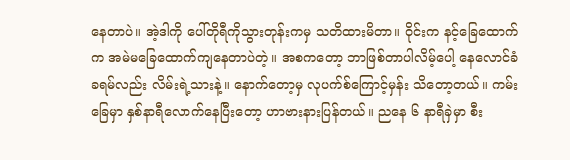နေတာပဲ။ အဲ့ဒါကို ပေါ်တိုရီကိုသွားတုန်းကမှ သတိထားမိတာ။ ဝိုင်းက နင့်ခြေထောက်က အမဲမခြေထောက်ကျနေတာပဲတဲ့။ အစကတော့ ဘာဖြစ်တာပါလိမ့်ပေါ့ နေလောင်ခံခရမ်လည်း လိမ်းရဲ့သားနဲ့။ နောက်တော့မှ လုပက်စ်ကြောင့်မှန်း သိတော့တယ်။ ကမ်းခြေမှာ နှစ်နာရီလောက်နေပြီးတော့ ဟာဗားနားပြန်တယ်။ ညနေ ၆ နာရီခှဲမှာ စီး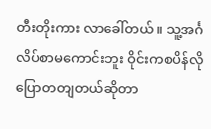တီးတိုးကား လာခေါ်တယ်။ သူ့အင်္ဂလိပ်စာမကောင်းဘူး ဝိုင်းကစပိန်လိုပြောတတျတယ်ဆိုတာ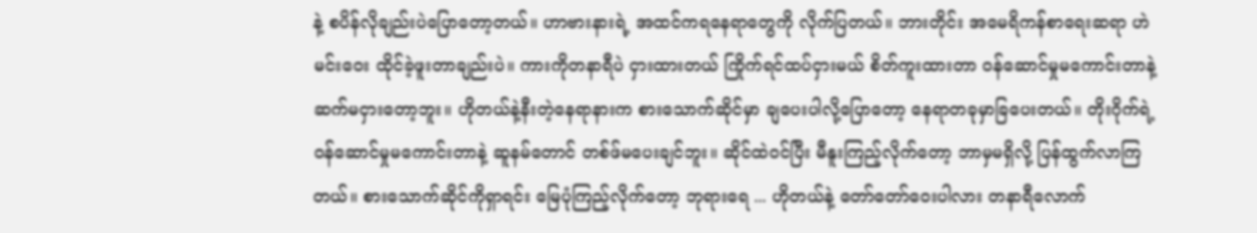နဲ့ စပိန်လိုချည်းပဲပြောတော့တယ်။ ဟာဗားနားရဲ့ အထင်ကရနေရာတွေကို လိုက်ပြတယ်။ ဘားတိုင်း အမေရိကန်စာရေးဆရာ ဟဲမင်းဝေး ထိုင်ခဲ့ဖူးတာချည်းပဲ။ ကားကိုတနာရီပဲ ငှားထားတယ် ကြိုက်ရင်ထပ်ငှားမယ် စိတ်ကူးထားတာ ဝန်ဆောင်မှုမကောင်းတာနဲ့ ဆက်မငှားတော့ဘူး။ ဟိုတယ်နဲ့နီးတဲ့နေရာနားက စားသောက်ဆိုင်မှာ ချပေးပါလို့ပြောတော့ နေရာတခုမှာခြပေးတယ်။ တိုးဂိုက်ရဲ့ ဝန်ဆောင်မှုမကောင်းတာနဲ့ ဆူနမ်တောင် တစ်ဖ်မပေးချင်ဘူး။ ဆိုင်ထဲဝင်ပြီး မီနူးကြည့်လိုက်တော့ ဘာမှမရှိလို့ ပြန်ထွက်လာကြတယ်။ စားသောက်ဆိုင်ကိုရှာရင်း မြေပုံကြည့်လိုက်တော့ ဘုရားရေ ... ဟိုတယ်နဲ့ တော်တော်ဝေးပါလား တနာရီလောက်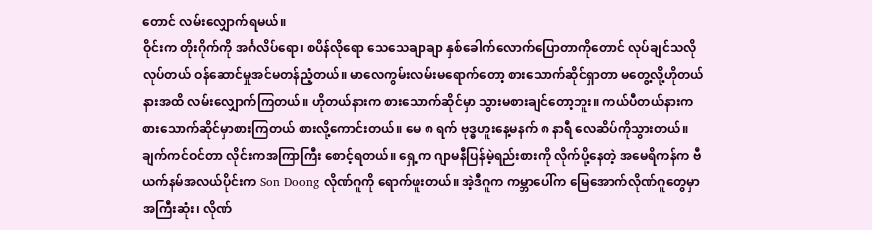တောင် လမ်းလျှောက်ရမယ်။
ဝိုင်းက တိုးဂိုက်ကို အင်္ဂလိပ်ရော၊ စပိန်လိုရော သေသေချာချာ နှစ်ခေါက်လောက်ပြောတာကိုတောင် လုပ်ချင်သလိုလုပ်တယ် ဝန်ဆောင်မှုအင်မတန်ညံ့တယ်။ မာလေကွမ်းလမ်းမရောက်တော့ စားသောက်ဆိုင်ရှာတာ မတွေ့လို့ဟိုတယ်နားအထိ လမ်းလျှောက်ကြတယ်။ ဟိုတယ်နားက စားသောက်ဆိုင်မှာ သွားမစားချင်တော့ဘူး။ ကယ်ပီတယ်နားက စားသောက်ဆိုင်မှာစားကြတယ် စားလို့ကောင်းတယ်။ မေ ၈ ရက် ဗုဒ္ဓဟူးနေ့မနက် ၈ နာရီ လေဆိပ်ကိုသွားတယ်။ ချက်ကင်ဝင်တာ လိုင်းကအကြာကြီး စောင့်ရတယ်။ ရှေ့က ဂျာမနီပြန်မဲ့ရည်းစားကို လိုက်ပို့နေတဲ့ အမေရိကန်က ဗီယက်နမ်အလယ်ပိုင်းက Son Doong လိုဏ်ဂူကို ရောက်ဖူးတယ်။ အဲ့ဒီဂူက ကမ္ဘာပေါ်က မြေအောက်လိုဏ်ဂူတွေမှာ အကြီးဆုံး၊ လိုဏ်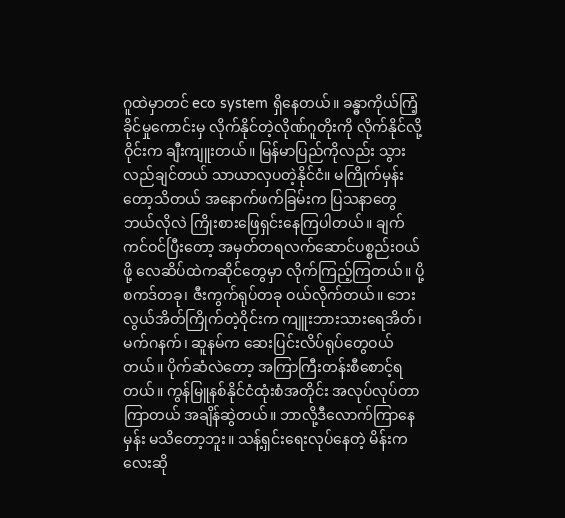ဂူထဲမှာတင် eco system ရှိနေတယ်။ ခန္ဓာကိုယ်ကြံ့ခိုင်မှုကောင်းမှ လိုက်နိုင်တဲ့လိုဏ်ဂူတိုးကို လိုက်နိုင်လို့ဝိုင်းက ချီးကျူးတယ်။ မြန်မာပြည်ကိုလည်း သွားလည်ချင်တယ် သာယာလှပတဲ့နိုင်ငံ။ မကြိုက်မှန်းတော့သိတယ် အနောက်ဖက်ခြမ်းက ပြသနာတွေဘယ်လိုလဲ ကြိုးစားဖြေရှင်းနေကြပါတယ်။ ချက်ကင်ဝင်ပြီးတော့ အမှတ်တရလက်ဆောင်ပစ္စည်းဝယ်ဖို့ လေဆိပ်ထဲကဆိုင်တွေမှာ လိုက်ကြည့်ကြတယ်။ ပို့စကဒ်တခု၊ ဇီးကွက်ရုပ်တခု ဝယ်လိုက်တယ်။ ဘေးလွယ်အိတ်ကြိုက်တဲ့ဝိုင်းက ကျူးဘားသားရေအိတ်၊ မက်ဂနက်၊ ဆူနမ်က ဆေးပြင်းလိပ်ရုပ်တွေဝယ်တယ်။ ပိုက်ဆံလဲတော့ အကြာကြီးတန်းစီစောင့်ရတယ်။ ကွန်မြူနစ်နိုင်ငံထုံးစံအတိုင်း အလုပ်လုပ်တာ ကြာတယ် အချိန်ဆွဲတယ်။ ဘာလို့ဒီလောက်ကြာနေမှန်း မသိတော့ဘူး။ သန့်ရှင်းရေးလုပ်နေတဲ့ မိန်းကလေးဆို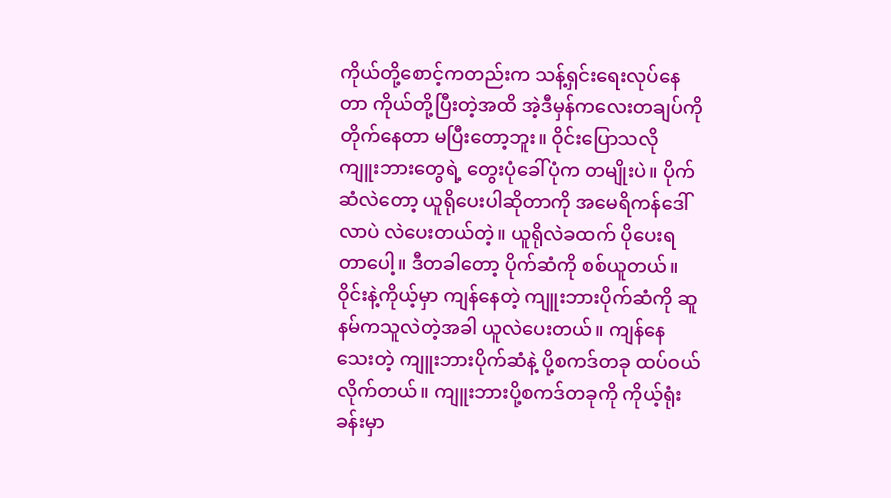ကိုယ်တို့စောင့်ကတည်းက သန့်ရှင်းရေးလုပ်နေတာ ကိုယ်တို့ပြီးတဲ့အထိ အဲ့ဒီမှန်ကလေးတချပ်ကို တိုက်နေတာ မပြီးတော့ဘူး။ ဝိုင်းပြောသလို ကျူးဘားတွေရဲ့ တွေးပုံခေါ်ပုံက တမျိုးပဲ။ ပိုက်ဆံလဲတော့ ယူရိုပေးပါဆိုတာကို အမေရိကန်ဒေါ်လာပဲ လဲပေးတယ်တဲ့။ ယူရိုလဲခထက် ပိုပေးရတာပေါ့။ ဒီတခါတော့ ပိုက်ဆံကို စစ်ယူတယ်။ ဝိုင်းနဲ့ကိုယ့်မှာ ကျန်နေတဲ့ ကျူးဘားပိုက်ဆံကို ဆူနမ်ကသူလဲတဲ့အခါ ယူလဲပေးတယ်။ ကျန်နေသေးတဲ့ ကျူးဘားပိုက်ဆံနဲ့ ပို့စကဒ်တခု ထပ်ဝယ်လိုက်တယ်။ ကျူးဘားပို့စကဒ်တခုကို ကိုယ့်ရုံးခန်းမှာ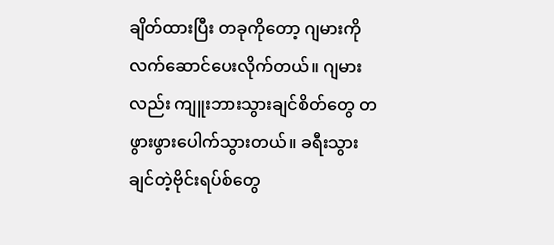ချိတ်ထားပြီး တခုကိုတော့ ဂျမားကို လက်ဆောင်ပေးလိုက်တယ်။ ဂျမားလည်း ကျူးဘားသွားချင်စိတ်တွေ တဖွားဖွားပေါက်သွားတယ်။ ခရီးသွားချင်တဲ့ဗိုင်းရပ်စ်တွေ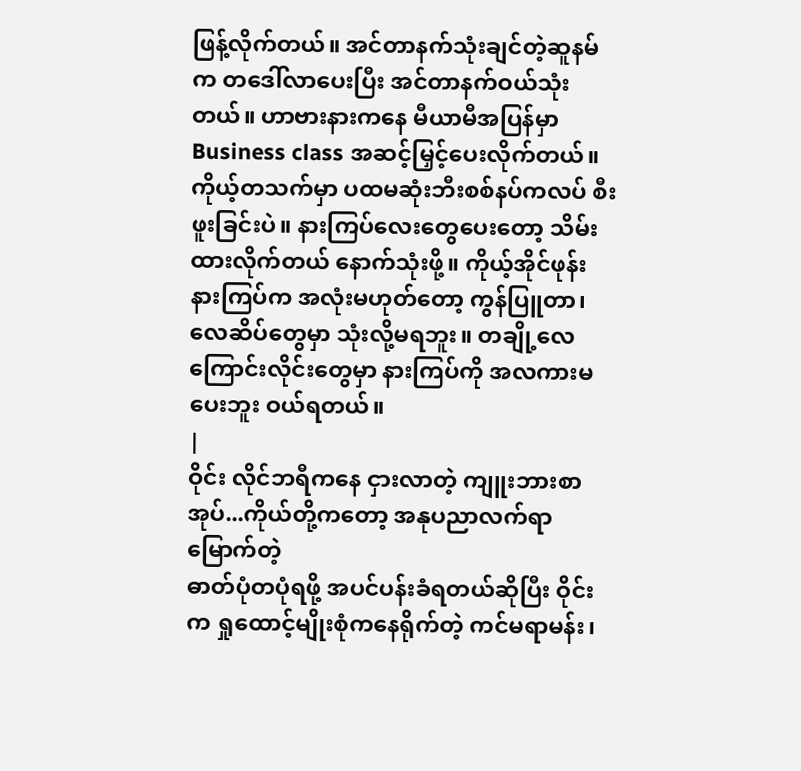ဖြန့်လိုက်တယ်။ အင်တာနက်သုံးချင်တဲ့ဆူနမ်က တဒေါ်လာပေးပြီး အင်တာနက်ဝယ်သုံးတယ်။ ဟာဗားနားကနေ မီယာမီအပြန်မှာ Business class အဆင့်မြှင့်ပေးလိုက်တယ်။ ကိုယ့်တသက်မှာ ပထမဆုံးဘီးစစ်နပ်ကလပ် စီးဖူးခြင်းပဲ။ နားကြပ်လေးတွေပေးတော့ သိမ်းထားလိုက်တယ် နောက်သုံးဖို့။ ကိုယ့်အိုင်ဖုန်းနားကြပ်က အလုံးမဟုတ်တော့ ကွန်ပြူတာ၊ လေဆိပ်တွေမှာ သုံးလို့မရဘူး။ တချို့လေကြောင်းလိုင်းတွေမှာ နားကြပ်ကို အလကားမပေးဘူး ဝယ်ရတယ်။
|
ဝိုင်း လိုင်ဘရီကနေ ငှားလာတဲ့ ကျူးဘားစာအုပ်...ကိုယ်တို့ကတော့ အနုပညာလက်ရာမြောက်တဲ့
ဓာတ်ပုံတပုံရဖို့ အပင်ပန်းခံရတယ်ဆိုပြီး ဝိုင်းက ရှုထောင့်မျိုးစုံကနေရိုက်တဲ့ ကင်မရာမန်း၊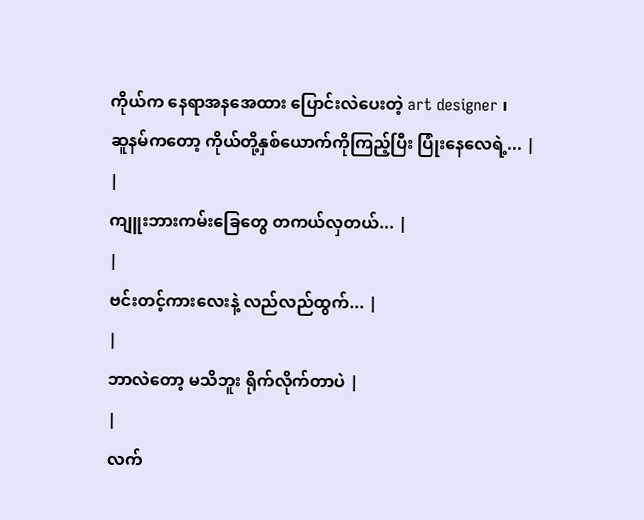ကိုယ်က နေရာအနအေထား ပြောင်းလဲပေးတဲ့ art designer ၊
ဆူနမ်ကတော့ ကိုယ်တို့နှစ်ယောက်ကိုကြည့်ပြီး ပြုံးနေလေရဲ့... |
|
ကျူးဘားကမ်းခြေတွေ တကယ်လှတယ်... |
|
ဗင်းတင့်ကားလေးနဲ့ လည်လည်ထွက်... |
|
ဘာလဲတော့ မသိဘူး ရိုက်လိုက်တာပဲ |
|
လက်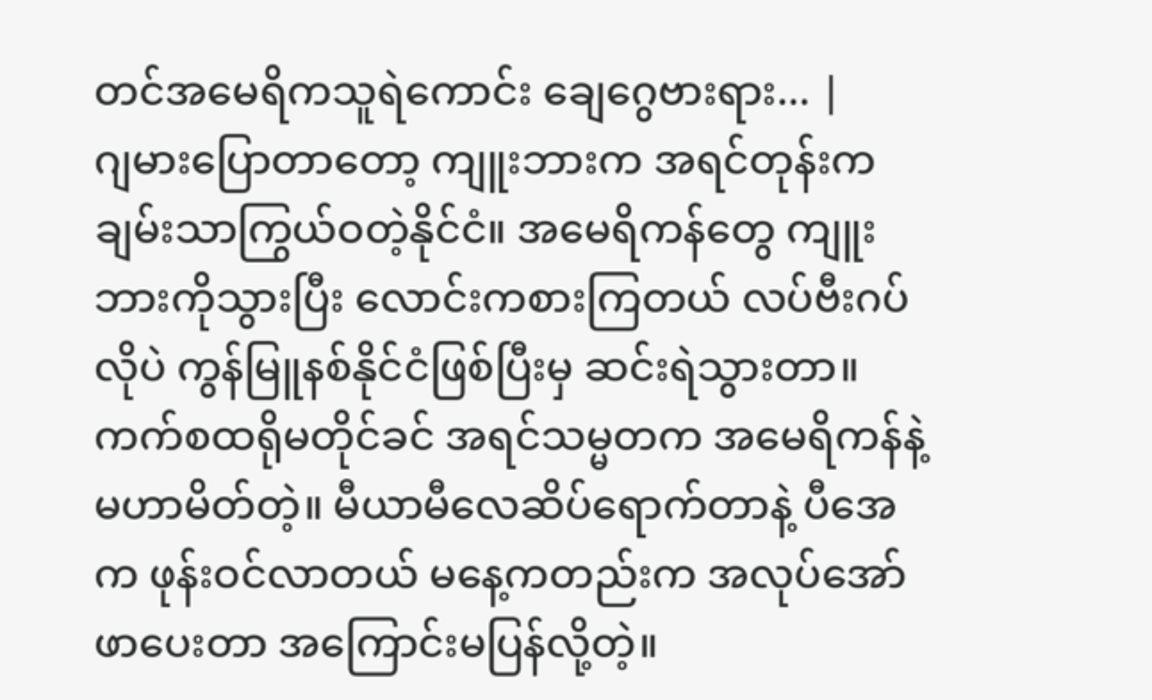တင်အမေရိကသူရဲကောင်း ချေဂွေဗားရား... |
ဂျမားပြောတာတော့ ကျူးဘားက အရင်တုန်းက ချမ်းသာကြွယ်ဝတဲ့နိုင်ငံ။ အမေရိကန်တွေ ကျူးဘားကိုသွားပြီး လောင်းကစားကြတယ် လပ်ဗီးဂပ်လိုပဲ ကွန်မြူနစ်နိုင်ငံဖြစ်ပြီးမှ ဆင်းရဲသွားတာ။ ကက်စထရိုမတိုင်ခင် အရင်သမ္မတက အမေရိကန်နဲ့ မဟာမိတ်တဲ့။ မီယာမီလေဆိပ်ရောက်တာနဲ့ ပီအေက ဖုန်းဝင်လာတယ် မနေ့ကတည်းက အလုပ်အော်ဖာပေးတာ အကြောင်းမပြန်လို့တဲ့။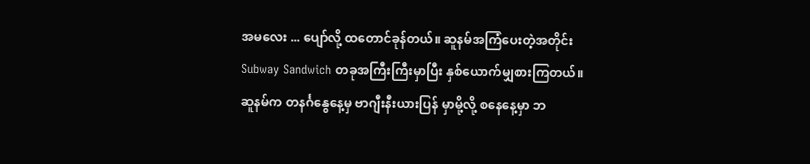အမလေး ... ပျော်လို့ ထတောင်ခုန်တယ်။ ဆူနမ်အကြံပေးတဲ့အတိုင်း Subway Sandwich တခုအကြီးကြီးမှာပြီး နှစ်ယောက်မျှစားကြတယ်။ ဆူနမ်က တနင်္ဂနွေနေ့မှ ဗာဂျီးနီးယားပြန် မှာမို့လို့ စနေနေ့မှာ ဘ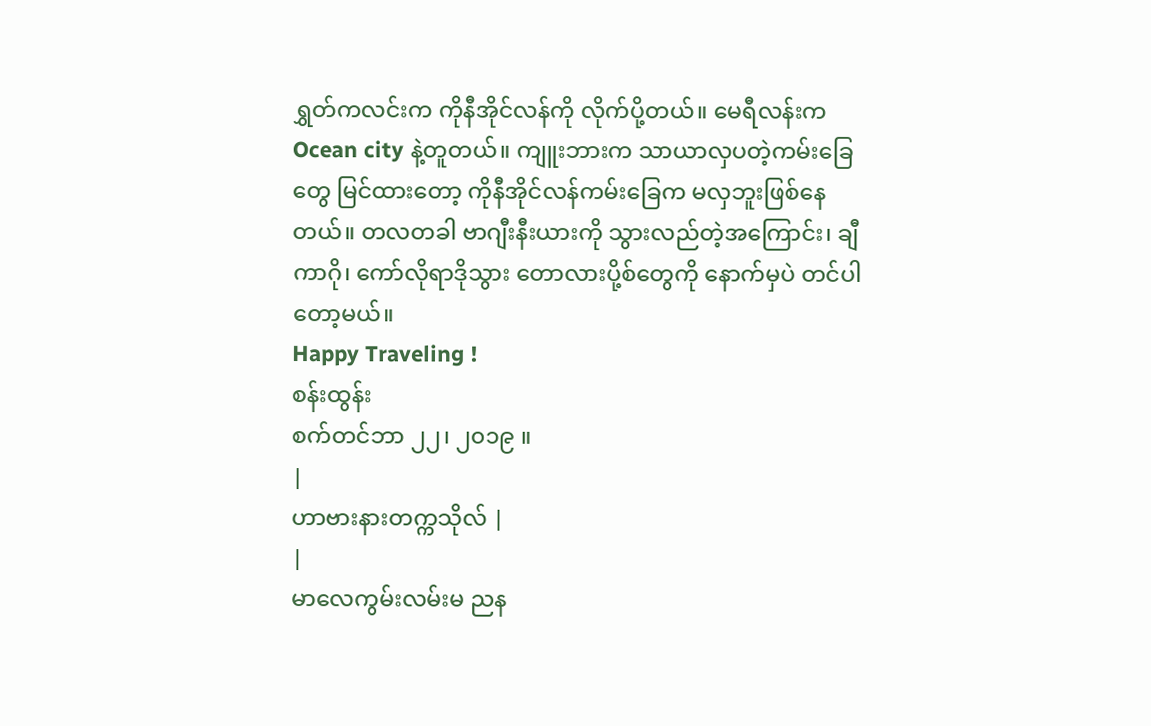ရွှတ်ကလင်းက ကိုနီအိုင်လန်ကို လိုက်ပို့တယ်။ မေရီလန်းက Ocean city နဲ့တူတယ်။ ကျူးဘားက သာယာလှပတဲ့ကမ်းခြေတွေ မြင်ထားတော့ ကိုနီအိုင်လန်ကမ်းခြေက မလှဘူးဖြစ်နေတယ်။ တလတခါ ဗာဂျီးနီးယားကို သွားလည်တဲ့အကြောင်း၊ ချီကာဂို၊ ကော်လိုရာဒိုသွား တောလားပို့စ်တွေကို နောက်မှပဲ တင်ပါတော့မယ်။
Happy Traveling !
စန်းထွန်း
စက်တင်ဘာ ၂၂၊ ၂၀၁၉ ။
|
ဟာဗားနားတက္ကသိုလ် |
|
မာလေကွမ်းလမ်းမ ညန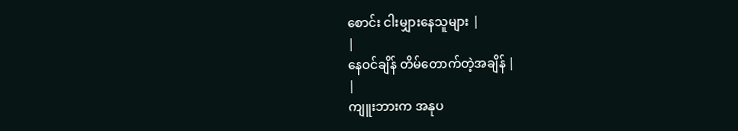စောင်း ငါးမျှားနေသူများ |
|
နေဝင်ချိန် တိမ်တောက်တဲ့အချိန် |
|
ကျူးဘားက အနုပ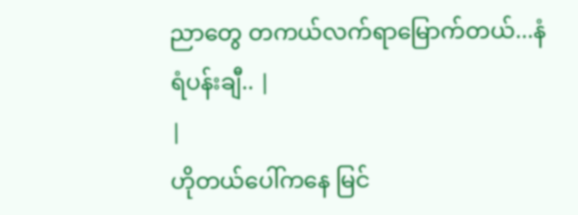ညာတွေ တကယ်လက်ရာမြောက်တယ်...နံရံပန်းချီ.. |
|
ဟိုတယ်ပေါ်ကနေ မြင်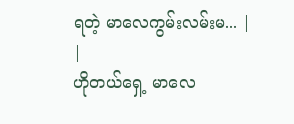ရတဲ့ မာလေကွမ်းလမ်းမ... |
|
ဟိုတယ်ရှေ့ မာလေ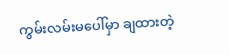ကွမ်းလမ်းမပေါ်မှာ ချထားတဲ့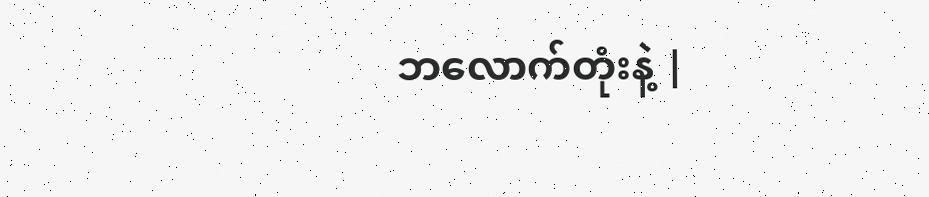ဘလောက်တုံးနဲ့ |